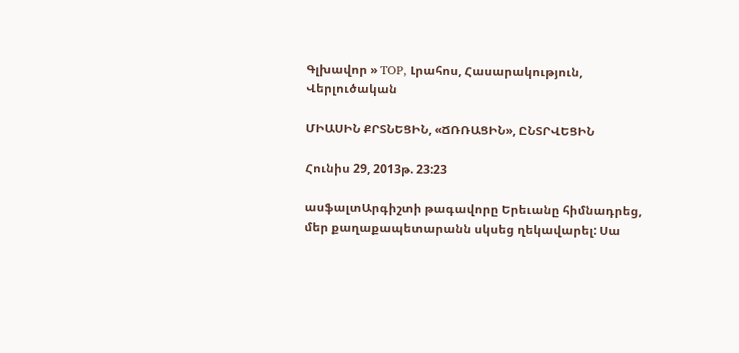Գլխավոր » TOP, Լրահոս, Հասարակություն, Վերլուծական

ՄԻԱՍԻՆ ՔՐՏՆԵՑԻՆ, «ՃՌՌԱՑԻՆ», ԸՆՏՐՎԵՑԻՆ

Հունիս 29, 2013թ. 23:23

ասֆալտԱրգիշտի թագավորը Երեւանը հիմնադրեց, մեր քաղաքապետարանն սկսեց ղեկավարել: Սա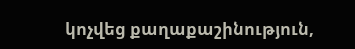կոչվեց քաղաքաշինություն,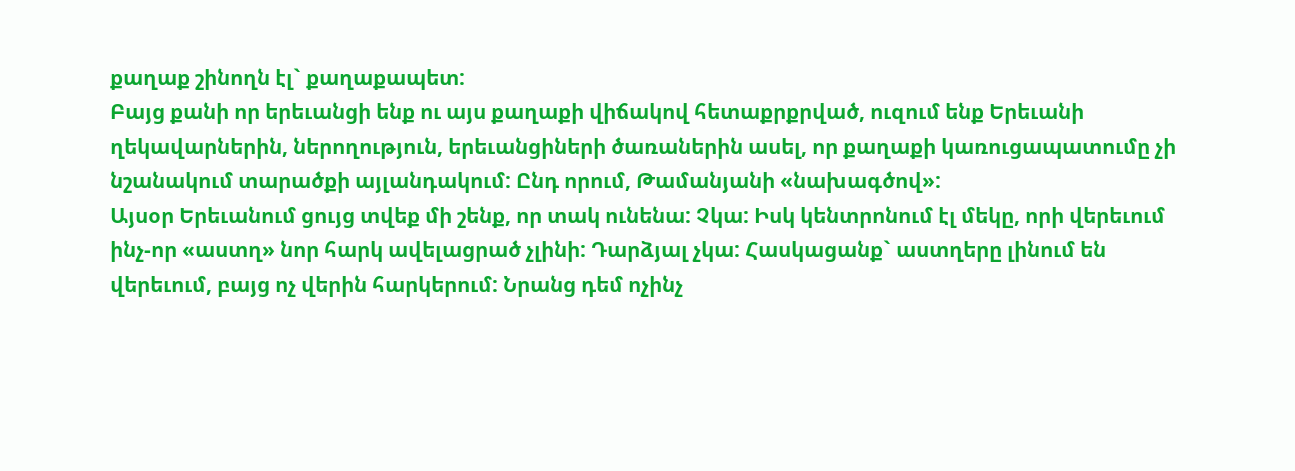քաղաք շինողն էլ` քաղաքապետ:
Բայց քանի որ երեւանցի ենք ու այս քաղաքի վիճակով հետաքրքրված, ուզում ենք Երեւանի ղեկավարներին, ներողություն, երեւանցիների ծառաներին ասել, որ քաղաքի կառուցապատումը չի նշանակում տարածքի այլանդակում: Ընդ որում, Թամանյանի «նախագծով»:
Այսօր Երեւանում ցույց տվեք մի շենք, որ տակ ունենա: Չկա: Իսկ կենտրոնում էլ մեկը, որի վերեւում ինչ-որ «աստղ» նոր հարկ ավելացրած չլինի: Դարձյալ չկա: Հասկացանք` աստղերը լինում են վերեւում, բայց ոչ վերին հարկերում: Նրանց դեմ ոչինչ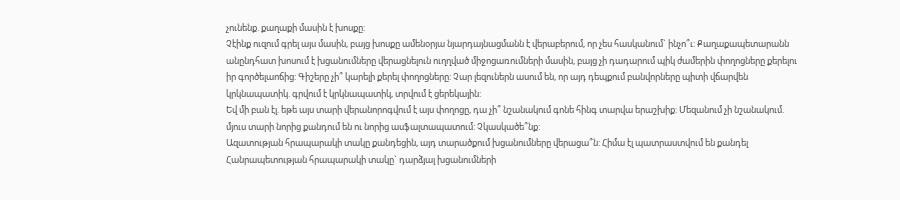չունենք. քաղաքի մասին է խոսքը:
Չէինք ուզում գրել այս մասին, բայց խոսքը ամենօրյա նյարդայնացմանն է վերաբերում, որ չես հասկանում` ինչո՞ւ: Քաղաքապետարանն անընդհատ խոսում է խցանումները վերացնելուն ուղղված միջոցառումների մասին, բայց չի դադարում պիկ ժամերին փողոցները քերելու իր գործելաոճից: Գիշերը չի՞ կարելի քերել փողոցները: Չար լեզուներն ասում են, որ այդ դեպքում բանվորները պիտի վճարվեն կրկնապատիկ. գրվում է կրկնապատիկ, տրվում է ցերեկային:
Եվ մի բան էլ. եթե այս տարի վերանորոգվում է այս փողոցը, դա չի՞ նշանակում գոնե հինգ տարվա երաշխիք: Մեզանում չի նշանակում. մյուս տարի նորից քանդում են ու նորից ասֆալտապատում: Չկասկածե՞նք:
Ազատության հրապարակի տակը քանդեցին, այդ տարածքում խցանումները վերացա՞ն: Հիմա էլ պատրաստվում են քանդել Հանրապետության հրապարակի տակը` դարձյալ խցանումների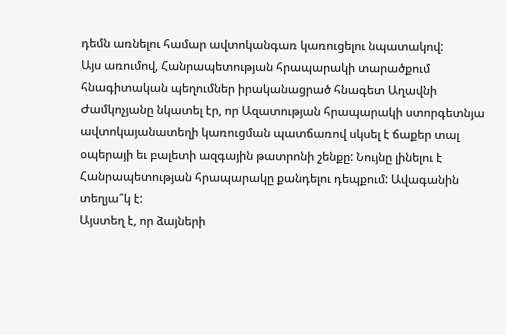դեմն առնելու համար ավտոկանգառ կառուցելու նպատակով:
Այս առումով, Հանրապետության հրապարակի տարածքում հնագիտական պեղումներ իրականացրած հնագետ Աղավնի Ժամկոչյանը նկատել էր, որ Ազատության հրապարակի ստորգետնյա ավտոկայանատեղի կառուցման պատճառով սկսել է ճաքեր տալ օպերայի եւ բալետի ազգային թատրոնի շենքը: Նույնը լինելու է Հանրապետության հրապարակը քանդելու դեպքում: Ավագանին տեղյա՞կ է:
Այստեղ է, որ ձայների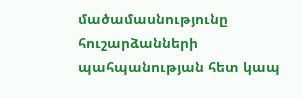մածամասնությունը հուշարձանների պահպանության հետ կապ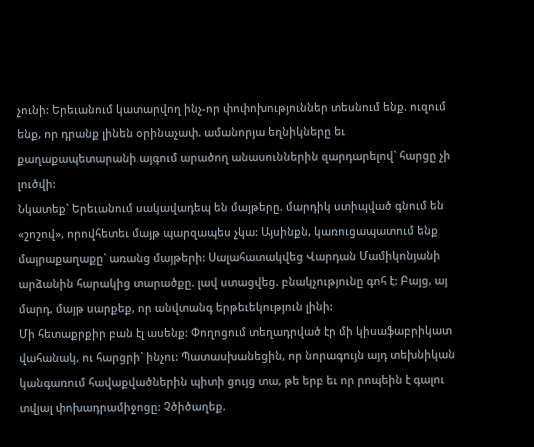չունի: Երեւանում կատարվող ինչ-որ փոփոխություններ տեսնում ենք. ուզում ենք, որ դրանք լինեն օրինաչափ. ամանորյա եղնիկները եւ քաղաքապետարանի այգում արածող անասուններին զարդարելով` հարցը չի լուծվի:
Նկատեք` Երեւանում սակավադեպ են մայթերը. մարդիկ ստիպված գնում են «շոշով», որովհետեւ մայթ պարզապես չկա: Այսինքն, կառուցապատում ենք մայրաքաղաքը` առանց մայթերի: Սալահատակվեց Վարդան Մամիկոնյանի արձանին հարակից տարածքը. լավ ստացվեց. բնակչությունը գոհ է: Բայց, այ մարդ, մայթ սարքեք, որ անվտանգ երթեւեկություն լինի:
Մի հետաքրքիր բան էլ ասենք: Փողոցում տեղադրված էր մի կիսաֆաբրիկատ վահանակ, ու հարցրի` ինչու: Պատասխանեցին, որ նորագույն այդ տեխնիկան կանգառում հավաքվածներին պիտի ցույց տա, թե երբ եւ որ րոպեին է գալու տվյալ փոխադրամիջոցը: Չծիծաղեք.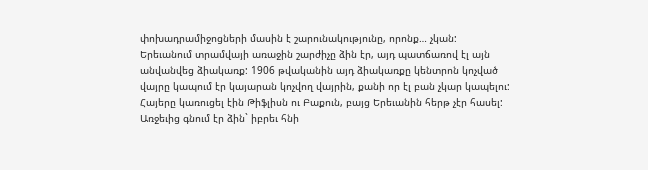փոխադրամիջոցների մասին է շարունակությունը, որոնք… չկան:
Երեւանում տրամվայի առաջին շարժիչը ձին էր, այդ պատճառով էլ այն անվանվեց ձիակառք: 1906 թվականին այդ ձիակառքը կենտրոն կոչված վայրը կապում էր կայարան կոչվող վայրին, քանի որ էլ բան չկար կապելու: Հայերը կառուցել էին Թիֆլիսն ու Բաքուն, բայց Երեւանին հերթ չէր հասել: Առջեւից գնում էր ձին` իբրեւ հնի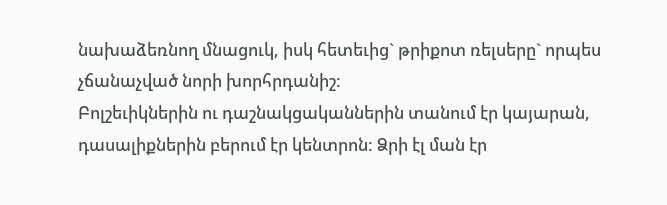նախաձեռնող մնացուկ, իսկ հետեւից` թրիքոտ ռելսերը` որպես չճանաչված նորի խորհրդանիշ:
Բոլշեւիկներին ու դաշնակցականներին տանում էր կայարան, դասալիքներին բերում էր կենտրոն: Ձրի էլ ման էր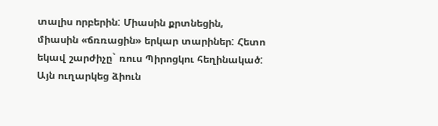տալիս որբերին: Միասին քրտնեցին, միասին «ճռռացին» երկար տարիներ: Հետո եկավ շարժիչը` ռուս Պիրոցկու հեղինակած: Այն ուղարկեց ձիուն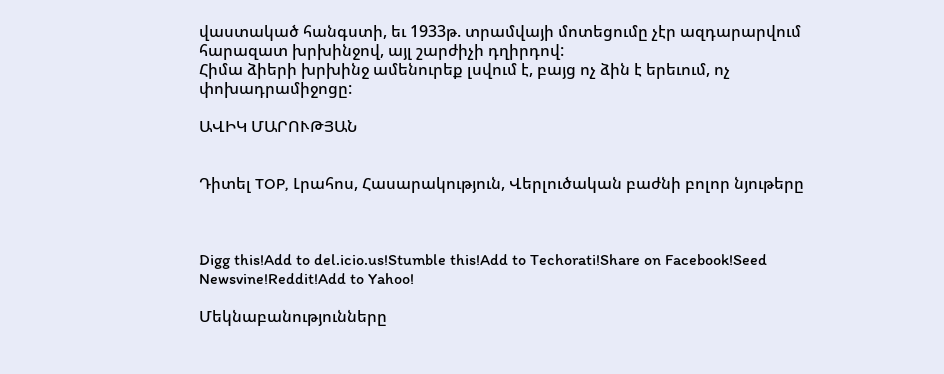վաստակած հանգստի, եւ 1933թ. տրամվայի մոտեցումը չէր ազդարարվում հարազատ խրխինջով, այլ շարժիչի դղիրդով:
Հիմա ձիերի խրխինջ ամենուրեք լսվում է, բայց ոչ ձին է երեւում, ոչ փոխադրամիջոցը:

ԱՎԻԿ ՄԱՐՈՒԹՅԱՆ


Դիտել TOP, Լրահոս, Հասարակություն, Վերլուծական բաժնի բոլոր նյութերը



Digg this!Add to del.icio.us!Stumble this!Add to Techorati!Share on Facebook!Seed Newsvine!Reddit!Add to Yahoo!

Մեկնաբանությունները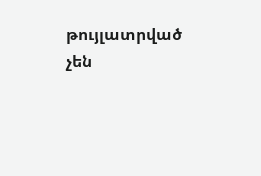թույլատրված չեն